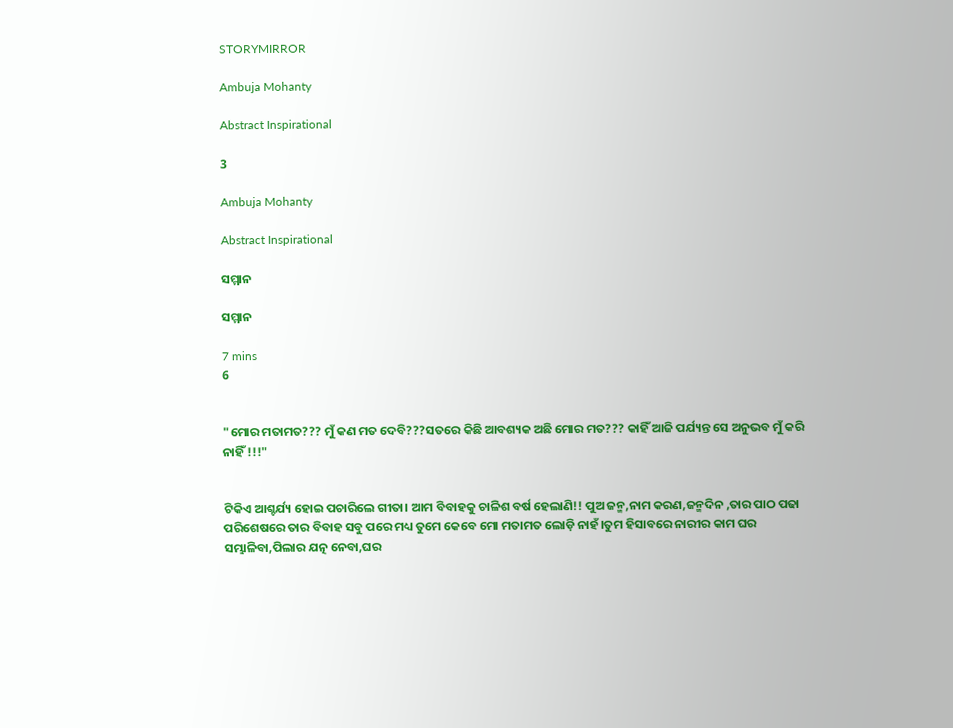STORYMIRROR

Ambuja Mohanty

Abstract Inspirational

3

Ambuja Mohanty

Abstract Inspirational

ସମ୍ମାନ

ସମ୍ମାନ

7 mins
6


"ମୋର ମତାମତ??? ମୁଁ କଣ ମତ ଦେବି???ସତରେ କିଛି ଆବଶ୍ୟକ ଅଛି ମୋର ମତ??? କାହିଁ ଆଜି ପର୍ଯ୍ୟନ୍ତ ସେ ଅନୁଭବ ମୁଁ କରି ନାହିଁ !!!"


ଟିକିଏ ଆଶ୍ଚର୍ଯ୍ୟ ହୋଇ ପଚାରିଲେ ଗୀତା। ଆମ ବିବାହକୁ ଚାଳିଶ ବର୍ଷ ହେଲାଣି!! ପୁଅ ଜନ୍ମ,ନାମ କରଣ,ଜନ୍ମଦିନ ,ତାର ପାଠ ପଢା ପରିଶେଷରେ ତାର ବିବାହ ସବୁ ପରେ ମଧ୍ୟ ତୁମେ କେବେ ମୋ ମତାମତ ଲୋଡ଼ି ନାହଁ।ତୁମ ହିସାବରେ ନାରୀର କାମ ଘର ସମ୍ଭାଳିବା,ପିଲାର ଯତ୍ନ ନେବା,ଘର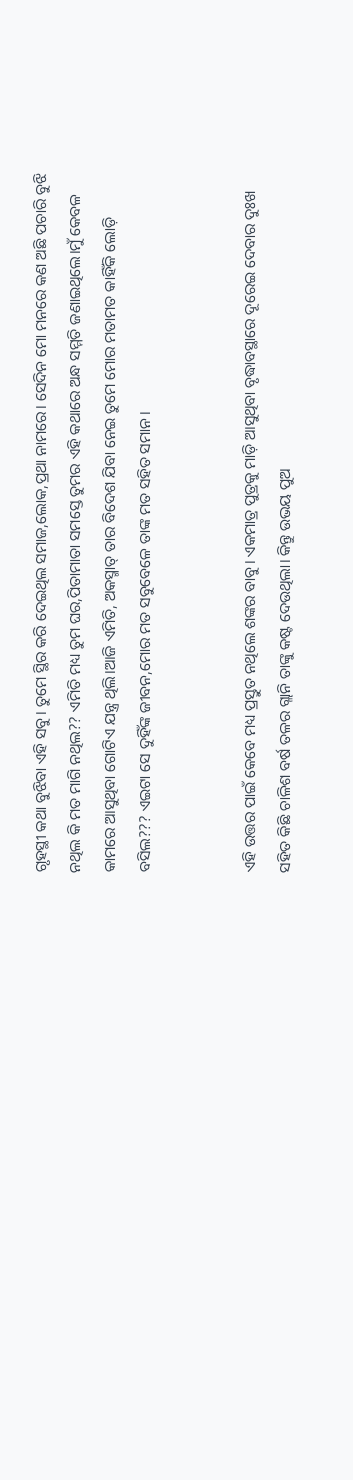ଗୃହସ୍ଥୀ କଥା ବୁଝିବା ଏହି ସବୁ। ତୁମେ ସ୍ଥିର କରି ଦେଇଥିଲ ସମାଜ,ଲୋକ,ପ୍ରଥା ନାମରେ। ସେଦିନ ମୋ ମନରେ କଣ ଅଛି ପଚାରି ବୁଝି ନଥିଲ କି ମତ ମାଗି ନଥିଲ?? ଏମିତି ମଧ୍ୟ ତୁମ ଘର,ପିତାମାତା ସମସ୍ତେ ତୁମର ଏହି କଥାରେ ଅନ୍ଧ ସମ୍ମତି ଜଣାଇଥିଲେ।ମୁଁ କେବଳ କାମରେ ଆସୁଥିବା ଗୋଟିଏ ଯନ୍ତ୍ର ଥିଲି।ଆଜି ଏମିତି, ଅକସ୍ମାତ୍ ତାର ବିଦେଶ ଯିବା ନେଇ ତୁମେ ମୋର ମତାମତ କାହିଁକି ଲୋଡ଼ି ବସିଲ??? ଏଇଟା ସେ ଦୁହିଁଙ୍କ ଜୀବନ,ମୋର ମତ ସବୁବେଳେ ତାଙ୍କ ମତ ସହିତ ସମାନ।


ଏହି ଉତ୍ତର ପାଇଁ କେବେ ମଧ୍ୟ ପ୍ରସ୍ତୁତ ନଥିଲେ ଶଙ୍କର ବାବୁ। ଏକମାତ୍ର ପୁତ୍ରକୁ ମାଡ଼ି ଆସୁଥିବା ବୃଦ୍ଧାବସ୍ଥାରେ ଦୂରେଇ ଦେବାର ଦୁଃଖ ସହିତ କିଛି ଚାଳିଶ ବର୍ଷ ତଳର ଗ୍ଲାନି ତାଙ୍କୁ କଷ୍ଟ ଦେଉଥିଲା। କିନ୍ତୁ ଉଭୟ ପୁଅ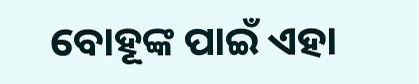ବୋହୂଙ୍କ ପାଇଁ ଏହା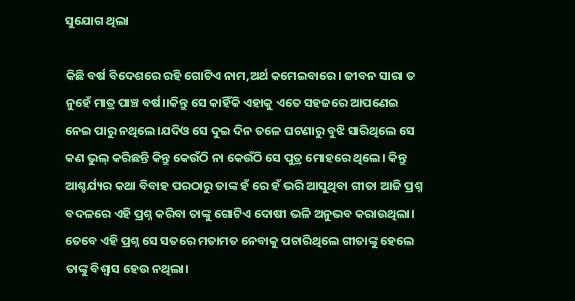ସୁଯୋଗ ଥିଲା

କିଛି ବର୍ଷ ବିଦେଶରେ ରହି ଗୋଟିଏ ନାମ,ଅର୍ଥ କମେଇବାରେ। ଜୀବନ ସାରା ତ ନୁହେଁ ମାତ୍ର ପାଞ୍ଚ ବର୍ଷ।।କିନ୍ତୁ ସେ କାହିଁକି ଏହାକୁ ଏତେ ସହଜରେ ଆପଣେଇ ନେଇ ପାରୁ ନଥିଲେ।ଯଦିଓ ସେ ଦୁଇ ଦିନ ତଳେ ଘଟଣାରୁ ବୁଝି ସାରିଥିଲେ ସେ କଣ ଭୁଲ୍ କରିଛନ୍ତି କିନ୍ତୁ କେଉଁଠି ନା କେଉଁଠି ସେ ପୁତ୍ର ମୋହରେ ଥିଲେ। କିନ୍ତୁ ଆଶ୍ଚର୍ଯ୍ୟର କଥା ବିବାହ ପରଠାରୁ ତାଙ୍କ ହଁ ରେ ହଁ ଭରି ଆସୁଥିବା ଗୀତା ଆଜି ପ୍ରଶ୍ନ ବଦଳରେ ଏହି ପ୍ରଶ୍ନ କରିବା ତାଙ୍କୁ ଗୋଟିଏ ଦୋଷୀ ଭଳି ଅନୁଭବ କରାଉଥିଲା। ତେବେ ଏହି ପ୍ରଶ୍ନ ସେ ସତରେ ମତାମତ ନେବାକୁ ପଚାରିଥିଲେ ଗୀତାଙ୍କୁ ହେଲେ ତାଙ୍କୁ ବିଶ୍ୱାସ ହେଉ ନଥିଲା।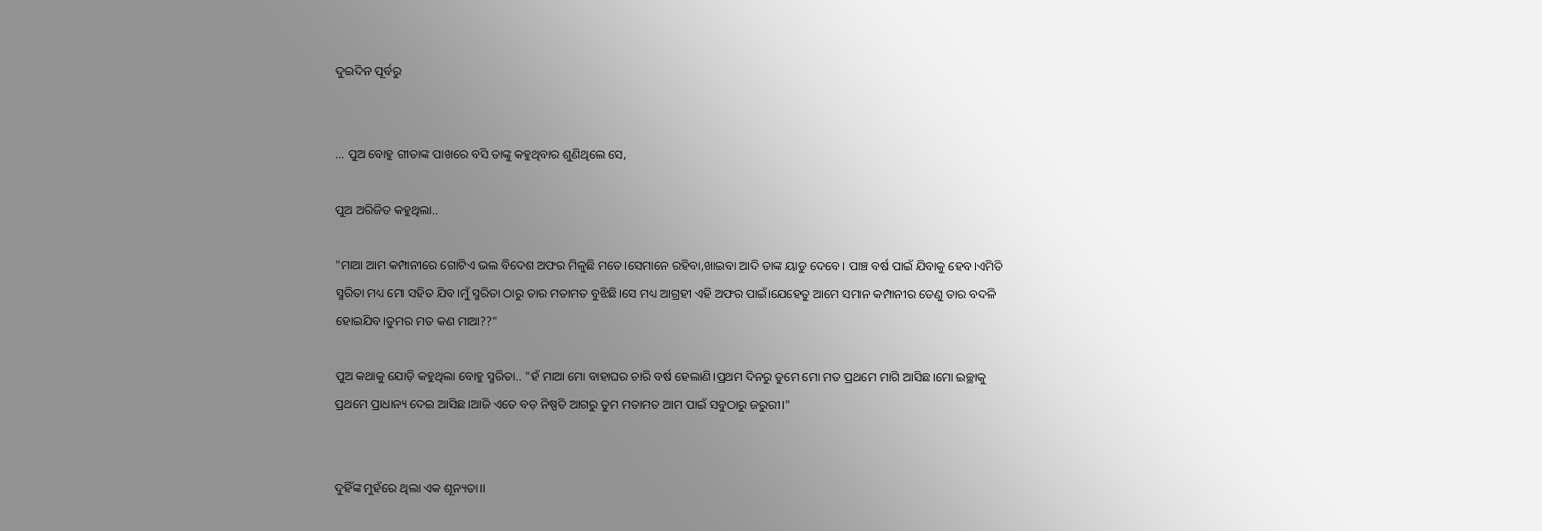ଦୁଇଦିନ ପୂର୍ବରୁ


... ପୁଅ ବୋହୁ ଗୀତାଙ୍କ ପାଖରେ ବସି ତାଙ୍କୁ କହୁଥିବାର ଶୁଣିଥିଲେ ସେ,

ପୁଅ ଅରିଜିତ କହୁଥିଲା..

"ମାଆ ଆମ କମ୍ପାନୀରେ ଗୋଟିଏ ଭଲ ବିଦେଶ ଅଫର ମିଳୁଛି ମତେ।ସେମାନେ ରହିବା,ଖାଇବା ଆଦି ତାଙ୍କ ୟାଡୁ ଦେବେ। ପାଞ୍ଚ ବର୍ଷ ପାଇଁ ଯିବାକୁ ହେବ।ଏମିତି ସ୍ମରିତା ମଧ୍ୟ ମୋ ସହିତ ଯିବ।ମୁଁ ସ୍ମରିତା ଠାରୁ ତାର ମତାମତ ବୁଝିଛି।ସେ ମଧ୍ୟ ଆଗ୍ରହୀ ଏହି ଅଫର ପାଇଁ।ଯେହେତୁ ଆମେ ସମାନ କମ୍ପାନୀର ତେଣୁ ତାର ବଦଳି ହୋଇଯିବ।ତୁମର ମତ କଣ ମାଆ??"

ପୁଅ କଥାକୁ ଯୋଡ଼ି କହୁଥିଲା ବୋହୁ ସ୍ମରିତା.. "ହଁ ମାଆ ମୋ ବାହାଘର ଚାରି ବର୍ଷ ହେଲାଣି।ପ୍ରଥମ ଦିନରୁ ତୁମେ ମୋ ମତ ପ୍ରଥମେ ମାଗି ଆସିଛ।ମୋ ଇଚ୍ଛାକୁ ପ୍ରଥମେ ପ୍ରାଧାନ୍ୟ ଦେଇ ଆସିଛ।ଆଜି ଏତେ ବଡ଼ ନିଷ୍ପତି ଆଗରୁ ତୁମ ମତାମତ ଆମ ପାଇଁ ସବୁଠାରୁ ଜରୁରୀ।"


ଦୁହିଁଙ୍କ ମୁହଁରେ ଥିଲା ଏକ ଶୂନ୍ୟତା।।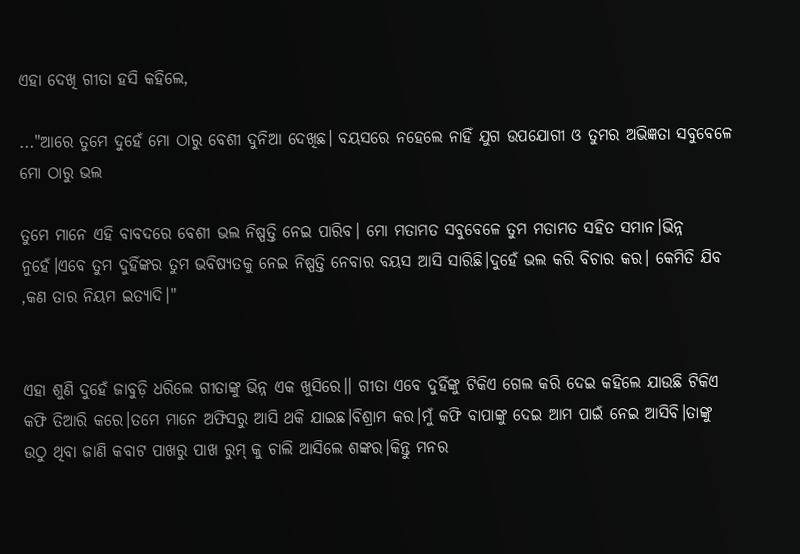ଏହା ଦେଖି ଗୀତା ହସି କହିଲେ,

..."ଆରେ ତୁମେ ଦୁହେଁ ମୋ ଠାରୁ ବେଶୀ ଦୁନିଆ ଦେଖିଛ। ବୟସରେ ନହେଲେ ନାହିଁ ଯୁଗ ଉପଯୋଗୀ ଓ ତୁମର ଅଭିଜ୍ଞତା ସବୁବେଳେ ମୋ ଠାରୁ ଭଲ

ତୁମେ ମାନେ ଏହି ବାବଦରେ ବେଶୀ ଭଲ ନିଷ୍ପତ୍ତି ନେଇ ପାରିବ। ମୋ ମତାମତ ସବୁବେଳେ ତୁମ ମତାମତ ସହିତ ସମାନ।ଭିନ୍ନ ନୁହେଁ।ଏବେ ତୁମ ଦୁହିଁଙ୍କର ତୁମ ଭବିଷ୍ୟତକୁ ନେଇ ନିଷ୍ପତ୍ତି ନେବାର ବୟସ ଆସି ସାରିଛି।ଦୁହେଁ ଭଲ କରି ବିଚାର କର। କେମିତି ଯିବ ,କଣ ତାର ନିୟମ ଇତ୍ୟାଦି।"


ଏହା ଶୁଣି ଦୁହେଁ ଜାବୁଡ଼ି ଧରିଲେ ଗୀତାଙ୍କୁ ଭିନ୍ନ ଏକ ଖୁସିରେ।। ଗୀତା ଏବେ ଦୁହିଁଙ୍କୁ ଟିକିଏ ଗେଲ କରି ଦେଇ କହିଲେ ଯାଉଛି ଟିକିଏ କଫି ତିଆରି କରେ।ତମେ ମାନେ ଅଫିସରୁ ଆସି ଥକି ଯାଇଛ।ବିଶ୍ରାମ କର।ମୁଁ କଫି ବାପାଙ୍କୁ ଦେଇ ଆମ ପାଇଁ ନେଇ ଆସିବି।ତାଙ୍କୁ ଉଠୁ ଥିବା ଜାଣି କବାଟ ପାଖରୁ ପାଖ ରୁମ୍ କୁ ଚାଲି ଆସିଲେ ଶଙ୍କର।କିନ୍ତୁ ମନର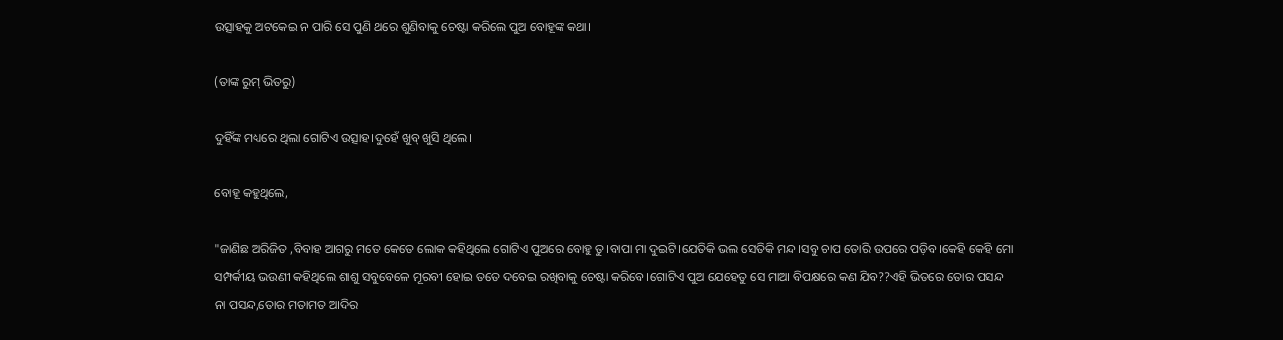ଉତ୍ସାହକୁ ଅଟକେଇ ନ ପାରି ସେ ପୁଣି ଥରେ ଶୁଣିବାକୁ ଚେଷ୍ଟା କରିଲେ ପୁଅ ବୋହୂଙ୍କ କଥା।

(ତାଙ୍କ ରୁମ୍ ଭିତରୁ)

ଦୁହିଁଙ୍କ ମଧ୍ୟରେ ଥିଲା ଗୋଟିଏ ଉତ୍ସାହ।ଦୁହେଁ ଖୁବ୍ ଖୁସି ଥିଲେ।

ବୋହୂ କହୁଥିଲେ,

"ଜାଣିଛ ଅରିଜିତ ,ବିବାହ ଆଗରୁ ମତେ କେତେ ଲୋକ କହିଥିଲେ ଗୋଟିଏ ପୁଅରେ ବୋହୁ ତୁ।ବାପା ମା ଦୁଇଟି।ଯେତିକି ଭଲ ସେତିକି ମନ୍ଦ।ସବୁ ଚାପ ତୋରି ଉପରେ ପଡ଼ିବ।କେହି କେହି ମୋ ସମ୍ପର୍କୀୟ ଭଉଣୀ କହିଥିଲେ ଶାଶୁ ସବୁବେଳେ ମୂରବୀ ହୋଇ ତତେ ଦବେଇ ରଖିବାକୁ ଚେଷ୍ଟା କରିବେ।ଗୋଟିଏ ପୁଅ ଯେହେତୁ ସେ ମାଆ ବିପକ୍ଷରେ କଣ ଯିବ??ଏହି ଭିତରେ ତୋର ପସନ୍ଦ ନା ପସନ୍ଦ,ତୋର ମତାମତ ଆଦିର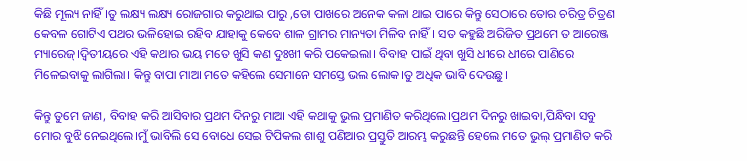କିଛି ମୂଲ୍ୟ ନାହିଁ।ତୁ ଲକ୍ଷ୍ୟ ଲକ୍ଷ୍ୟ ରୋଜଗାର କରୁଥାଇ ପାରୁ ,ତୋ ପାଖରେ ଅନେକ କଳା ଥାଇ ପାରେ କିନ୍ତୁ ସେଠାରେ ତୋର ଚରିତ୍ର ଚିତ୍ରଣ କେବଳ ଗୋଟିଏ ପଥର ଭଳିହୋଇ ରହିବ ଯାହାକୁ କେବେ ଶାଳ ଗ୍ରାମର ମାନ୍ୟତା ମିଳିବ ନାହିଁ। ସତ କହୁଛି ଅରିଜିତ ପ୍ରଥମେ ତ ଆରେଞ୍ଜ ମ୍ୟାରେଜ୍।ଦ୍ଵିତୀୟରେ ଏହି କଥାର ଭୟ ମତେ ଖୁସି କଣ ଦୁଃଖୀ କରି ପକେଇଲା। ବିବାହ ପାଇଁ ଥିବା ଖୁସି ଧୀରେ ଧୀରେ ପାଣିରେ ମିଳେଇବାକୁ ଲାଗିଲା। କିନ୍ତୁ ବାପା ମାଆ ମତେ କହିଲେ ସେମାନେ ସମସ୍ତେ ଭଲ ଲୋକ।ତୁ ଅଧିକ ଭାବି ଦେଉଛୁ।

କିନ୍ତୁ ତୁମେ ଜାଣ, ବିବାହ କରି ଆସିବାର ପ୍ରଥମ ଦିନରୁ ମାଆ ଏହି କଥାକୁ ଭୁଲ ପ୍ରମାଣିତ କରିଥିଲେ।ପ୍ରଥମ ଦିନରୁ ଖାଇବା,ପିନ୍ଧିବା ସବୁ ମୋର ବୁଝି ନେଇଥିଲେ।ମୁଁ ଭାବିଲି ସେ ବୋଧେ ସେଇ ଟିପିକଲ ଶାଶୁ ପଣିଆର ପ୍ରସ୍ତୁତି ଆରମ୍ଭ କରୁଛନ୍ତି ହେଲେ ମତେ ଭୁଲ୍ ପ୍ରମାଣିତ କରି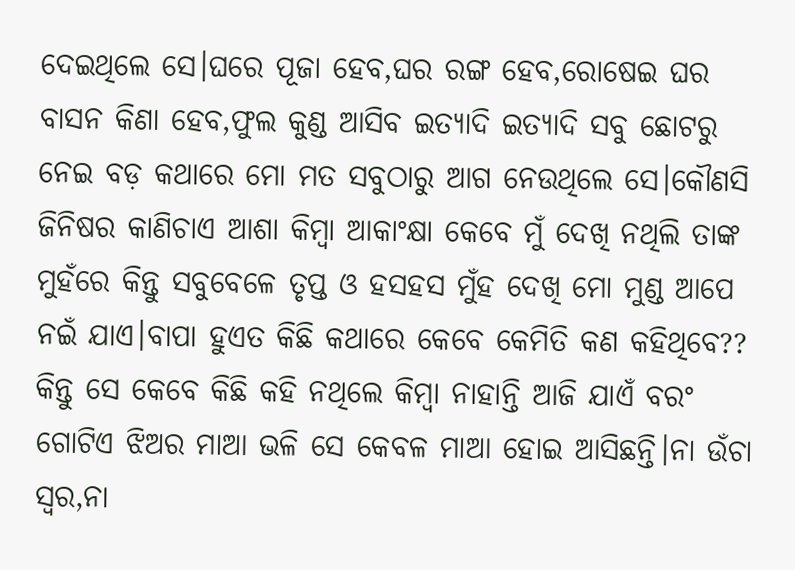ଦେଇଥିଲେ ସେ।ଘରେ ପୂଜା ହେବ,ଘର ରଙ୍ଗ ହେବ,ରୋଷେଇ ଘର ବାସନ କିଣା ହେବ,ଫୁଲ କୁଣ୍ଡ ଆସିବ ଇତ୍ୟାଦି ଇତ୍ୟାଦି ସବୁ ଛୋଟରୁ ନେଇ ବଡ଼ କଥାରେ ମୋ ମତ ସବୁଠାରୁ ଆଗ ନେଉଥିଲେ ସେ।କୌଣସି ଜିନିଷର କାଣିଚାଏ ଆଶା କିମ୍ବା ଆକାଂକ୍ଷା କେବେ ମୁଁ ଦେଖି ନଥିଲି ତାଙ୍କ ମୁହଁରେ କିନ୍ତୁ ସବୁବେଳେ ତୃପ୍ତ ଓ ହସହସ ମୁଁହ ଦେଖି ମୋ ମୁଣ୍ଡ ଆପେ ନଇଁ ଯାଏ।ବାପା ହୁଏତ କିଛି କଥାରେ କେବେ କେମିତି କଣ କହିଥିବେ?? କିନ୍ତୁ ସେ କେବେ କିଛି କହି ନଥିଲେ କିମ୍ବା ନାହାନ୍ତି ଆଜି ଯାଏଁ ବରଂ ଗୋଟିଏ ଝିଅର ମାଆ ଭଳି ସେ କେବଳ ମାଆ ହୋଇ ଆସିଛନ୍ତି।ନା ଉଁଚା ସ୍ୱର,ନା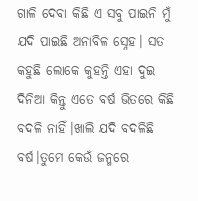ଗାଳି ଦେବା କିଛି ଏ ସବୁ ପାଇନି ମୁଁ ଯଦି ପାଇଛି ଅନାବିଳ ସ୍ନେହ। ସତ କହୁଛି ଲୋକେ କୁହନ୍ତି ଏହା ଦୁଇ ଦିନିଆ କିନ୍ତୁ ଏତେ ବର୍ଷ ଭିତରେ କିଛି ବଦଳି ନାହିଁ।ଖାଲି ଯଦି ବଦଳିଛି ବର୍ଷ।ତୁମେ କେଉଁ ଜନ୍ମରେ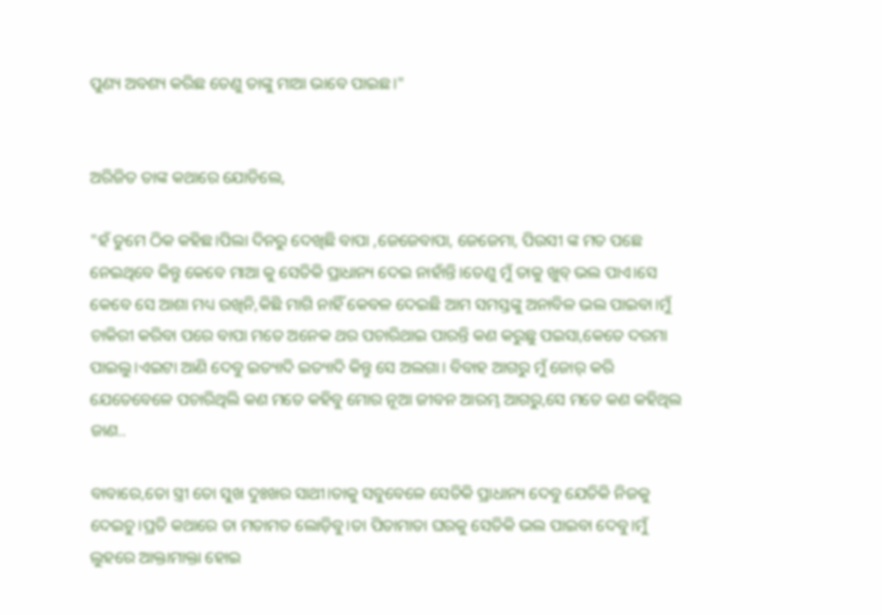ପୁଣ୍ୟ ଅବଶ୍ୟ କରିଛ ତେଣୁ ତାଙ୍କୁ ମାଆ ଭାବେ ପାଇଛ।"


ଅରିଜିତ ତାଙ୍କ କଥାରେ ଯୋଡିଲେ,

"ହଁ ତୁମେ ଠିକ କହିଛ।ପିଲା ଦିନରୁ ଦେଖିଛି ବାପା ,ଜେଜେବାପା, ଜେଜେମା, ପିଉସୀ ଙ୍କ ମତ ପଛେ ନେଇଥିବେ କିନ୍ତୁ କେବେ ମାଆ କୁ ସେତିକି ପ୍ରାଧାନ୍ୟ ଦେଇ ନାହାଁନ୍ତି।ତେଣୁ ମୁଁ ତାକୁ ଖୁବ୍ ଭଲ ପାଏ।ସେ କେବେ ସେ ଆଶା ମଧ୍ୟ ରଖିନି,କିଛି ମାଗି ନାହିଁ କେବଳ ଦେଇଛି ଆମ ସମସ୍ତଙ୍କୁ ଅନାବିଳ ଭଲ ପାଇବା।ମୁଁ ଚାକିରୀ କରିବା ପରେ ବାପା ମତେ ଅନେକ ଥର ପଚାରିଥାଇ ପାରନ୍ତି କଣ କରୁଛୁ ପଇସା,କେତେ ଦରମା ପାଇଲୁ।ଏଇଟା ଆଣି ଦେବୁ ଇତ୍ୟାଦି ଇତ୍ୟାଦି କିନ୍ତୁ ସେ ଅଲଗା। ବିବାହ ଆଗରୁ ମୁଁ ଜୋର୍ କରି ଯେତେବେଳେ ପଚାରିଥିଲି କଣ ମତେ କହିବୁ ମୋର ନୂଆ ଜୀବନ ଆରମ୍ଭ ଆଗରୁ,ସେ ମତେ କଣ କହିଥିଲ ଜାଣ..

ବାବାରେ,ତୋ ସ୍ତ୍ରୀ ତୋ ସୁଖ ଦୁଃଖର ସାଥୀ।ତାକୁ ସବୁବେଳେ ସେତିକି ପ୍ରାଧାନ୍ୟ ଦେବୁ ଯେତିକି ନିଜକୁ ଦେଇଚୁ।ପ୍ରତି କଥାରେ ତା ମତାମତ ଲୋଡ଼ିବୁ।ତା ପିତାମାତା ଘରକୁ ସେତିକି ଭଲ ପାଇବା ଦେବୁ।ମୁଁ ଲୁହରେ ଆକ୍ତାମାକ୍ତା ହୋଇ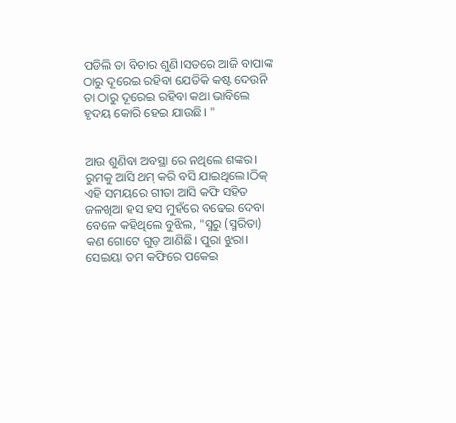ପଡିଲି ତା ବିଚାର ଶୁଣି।ସତରେ ଆଜି ବାପାଙ୍କ ଠାରୁ ଦୂରେଇ ରହିବା ଯେତିକି କଷ୍ଟ ଦେଉନି ତା ଠାରୁ ଦୂରେଇ ରହିବା କଥା ଭାବିଲେ ହୃଦୟ କୋରି ହେଇ ଯାଉଛି। "


ଆଉ ଶୁଣିବା ଅବସ୍ଥା ରେ ନଥିଲେ ଶଙ୍କର। ରୁମକୁ ଆସି ଥମ୍ କରି ବସି ଯାଇଥିଲେ।ଠିକ୍ ଏହି ସମୟରେ ଗୀତା ଆସି କଫି ସହିତ ଜଳଖିଆ ହସ ହସ ମୁହଁରେ ବଢେଇ ଦେବା ବେଳେ କହିଥିଲେ ବୁଝିଲ, "ସ୍ମରୁ (ସ୍ମରିତା) କଣ ଗୋଟେ ଗୁଡ଼ ଆଣିଛି। ପୁରା ଝୁରା। ସେଇୟା ତମ କଫିରେ ପକେଇ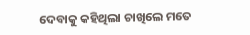ଦେବାକୁ କହିଥିଲା ଚାଖିଲେ ମତେ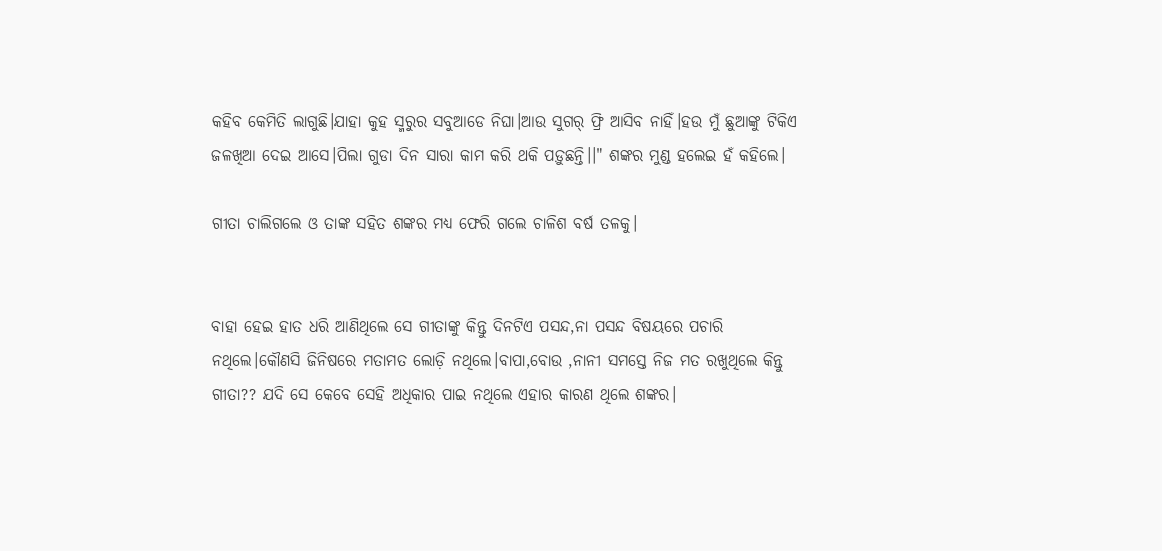କହିବ କେମିତି ଲାଗୁଛି।ଯାହା କୁହ ସ୍ମରୁର ସବୁଆଡେ ନିଘା।ଆଉ ସୁଗର୍ ଫ୍ରି ଆସିବ ନାହିଁ।ହଉ ମୁଁ ଛୁଆଙ୍କୁ ଟିକିଏ ଜଳଖିଆ ଦେଇ ଆସେ।ପିଲା ଗୁଡା ଦିନ ସାରା କାମ କରି ଥକି ପଡ଼ୁଛନ୍ତି।।" ଶଙ୍କର ମୁଣ୍ଡ ହଲେଇ ହଁ କହିଲେ।

ଗୀତା ଚାଲିଗଲେ ଓ ତାଙ୍କ ସହିତ ଶଙ୍କର ମଧ୍ୟ ଫେରି ଗଲେ ଚାଳିଶ ବର୍ଷ ତଳକୁ।


ବାହା ହେଇ ହାତ ଧରି ଆଣିଥିଲେ ସେ ଗୀତାଙ୍କୁ କିନ୍ତୁ ଦିନଟିଏ ପସନ୍ଦ,ନା ପସନ୍ଦ ବିଷୟରେ ପଚାରି ନଥିଲେ।କୌଣସି ଜିନିଷରେ ମତାମତ ଲୋଡ଼ି ନଥିଲେ।ବାପା,ବୋଉ ,ନାନୀ ସମସ୍ତେ ନିଜ ମତ ରଖୁଥିଲେ କିନ୍ତୁ ଗୀତା?? ଯଦି ସେ କେବେ ସେହି ଅଧିକାର ପାଇ ନଥିଲେ ଏହାର କାରଣ ଥିଲେ ଶଙ୍କର।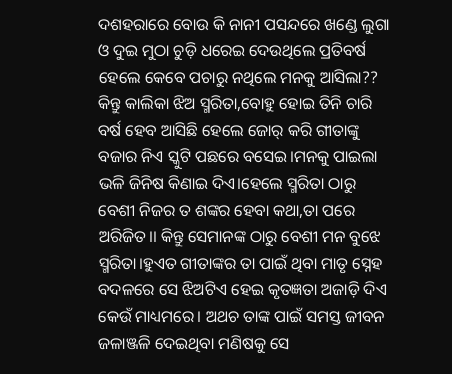ଦଶହରାରେ ବୋଉ କି ନାନୀ ପସନ୍ଦରେ ଖଣ୍ଡେ ଲୁଗା ଓ ଦୁଇ ମୁଠା ଚୁଡ଼ି ଧରେଇ ଦେଉଥିଲେ ପ୍ରତିବର୍ଷ ହେଲେ କେବେ ପଚାରୁ ନଥିଲେ ମନକୁ ଆସିଲା?? କିନ୍ତୁ କାଲିକା ଝିଅ ସ୍ମରିତା,ବୋହୁ ହୋଇ ତିନି ଚାରି ବର୍ଷ ହେବ ଆସିଛି ହେଲେ ଜୋର୍ କରି ଗୀତାଙ୍କୁ ବଜାର ନିଏ ସ୍କୁଟି ପଛରେ ବସେଇ।ମନକୁ ପାଇଲା ଭଳି ଜିନିଷ କିଣାଇ ଦିଏ।ହେଲେ ସ୍ମରିତା ଠାରୁ ବେଶୀ ନିଜର ତ ଶଙ୍କର ହେବା କଥା,ତା ପରେ ଅରିଜିତ।। କିନ୍ତୁ ସେମାନଙ୍କ ଠାରୁ ବେଶୀ ମନ ବୁଝେ ସ୍ମରିତା।ହୁଏତ ଗୀତାଙ୍କର ତା ପାଇଁ ଥିବା ମାତୃ ସ୍ନେହ ବଦଳରେ ସେ ଝିଅଟିଏ ହେଇ କୃତଜ୍ଞତା ଅଜାଡ଼ି ଦିଏ କେଉଁ ମାଧ୍ୟମରେ। ଅଥଚ ତାଙ୍କ ପାଇଁ ସମସ୍ତ ଜୀବନ ଜଳାଞ୍ଜଳି ଦେଇଥିବା ମଣିଷକୁ ସେ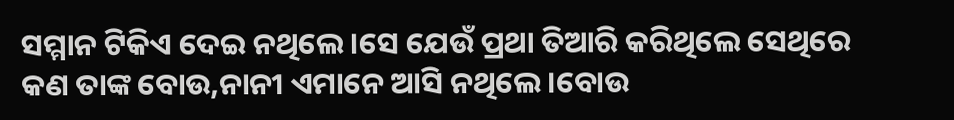ସମ୍ମାନ ଟିକିଏ ଦେଇ ନଥିଲେ।ସେ ଯେଉଁ ପ୍ରଥା ତିଆରି କରିଥିଲେ ସେଥିରେ କଣ ତାଙ୍କ ବୋଉ,ନାନୀ ଏମାନେ ଆସି ନଥିଲେ।ବୋଉ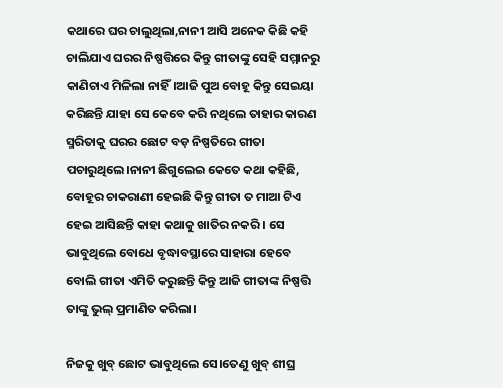କଥାରେ ଘର ଚାଲୁଥିଲା,ନାନୀ ଆସି ଅନେକ କିଛି କହି ଚାଲିଯାଏ ଘରର ନିଷ୍ପତ୍ତିରେ କିନ୍ତୁ ଗୀତାଙ୍କୁ ସେହି ସମ୍ମାନରୁ କାଣିଚାଏ ମିଳିଲା ନାହିଁ।ଆଜି ପୁଅ ବୋହୂ କିନ୍ତୁ ସେଇୟା କରିଛନ୍ତି ଯାହା ସେ କେବେ କରି ନଥିଲେ ତାହାର କାରଣ ସ୍ମରିତାକୁ ଘରର ଛୋଟ ବଡ଼ ନିଷ୍ପତିରେ ଗୀତା ପଚାରୁଥିଲେ।ନାନୀ ଛିଗୁଲେଇ କେତେ କଥା କହିଛି, ବୋହୂର ଚାକରାଣୀ ହେଇଛି କିନ୍ତୁ ଗୀତା ତ ମାଆ ଟିଏ ହେଇ ଆସିଛନ୍ତି କାହା କଥାକୁ ଖାତିର ନକରି । ସେ ଭାବୁଥିଲେ ବୋଧେ ବୃଦ୍ଧାବସ୍ଥାରେ ସାହାରା ହେବେ ବୋଲି ଗୀତା ଏମିତି କରୁଛନ୍ତି କିନ୍ତୁ ଆଜି ଗୀତାଙ୍କ ନିଷ୍ପତ୍ତି ତାଙ୍କୁ ଭୁଲ୍ ପ୍ରମାଣିତ କରିଲା।

ନିଜକୁ ଖୁବ୍ ଛୋଟ ଭାବୁଥିଲେ ସେ।ତେଣୁ ଖୁବ୍ ଶୀଘ୍ର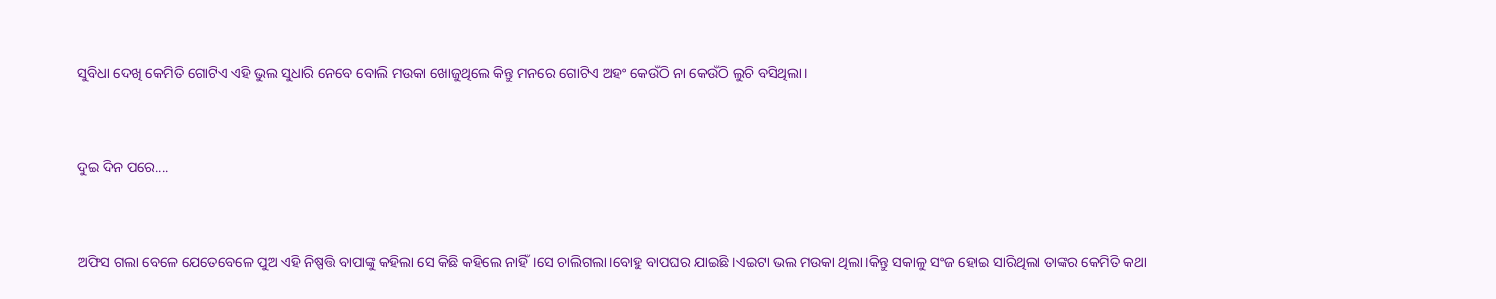ସୁବିଧା ଦେଖି କେମିତି ଗୋଟିଏ ଏହି ଭୁଲ ସୁଧାରି ନେବେ ବୋଲି ମଉକା ଖୋଜୁଥିଲେ କିନ୍ତୁ ମନରେ ଗୋଟିଏ ଅହଂ କେଉଁଠି ନା କେଉଁଠି ଲୁଚି ବସିଥିଲା।


ଦୁଇ ଦିନ ପରେ....


ଅଫିସ ଗଲା ବେଳେ ଯେତେବେଳେ ପୁଅ ଏହି ନିଷ୍ପତ୍ତି ବାପାଙ୍କୁ କହିଲା ସେ କିଛି କହିଲେ ନାହିଁ।ସେ ଚାଲିଗଲା।ବୋହୁ ବାପଘର ଯାଇଛି ।ଏଇଟା ଭଲ ମଉକା ଥିଲା।କିନ୍ତୁ ସକାଳୁ ସଂଜ ହୋଇ ସାରିଥିଲା ତାଙ୍କର କେମିତି କଥା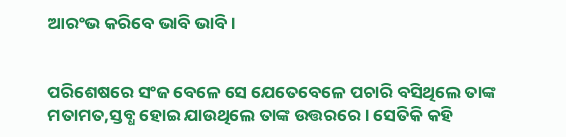ଆରଂଭ କରିବେ ଭାବି ଭାବି।


ପରିଶେଷରେ ସଂଜ ବେଳେ ସେ ଯେତେବେଳେ ପଚାରି ବସିଥିଲେ ତାଙ୍କ ମତାମତ,ସ୍ତବ୍ଧ ହୋଇ ଯାଉଥିଲେ ତାଙ୍କ ଉତ୍ତରରେ। ସେତିକି କହି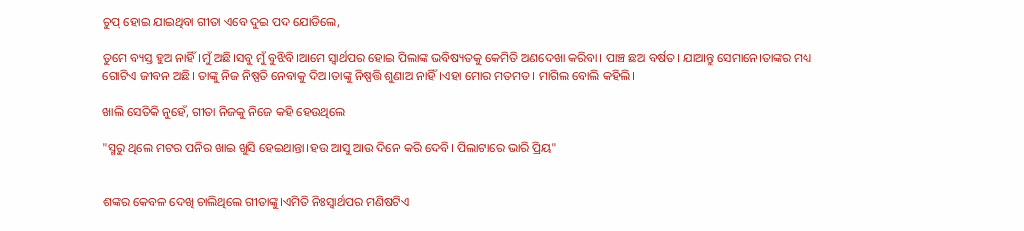ଚୁପ୍ ହୋଇ ଯାଇଥିବା ଗୀତା ଏବେ ଦୁଇ ପଦ ଯୋଡିଲେ,

ତୁମେ ବ୍ୟସ୍ତ ହୁଅ ନାହିଁ।ମୁଁ ଅଛି।ସବୁ ମୁଁ ବୁଝିବି।ଆମେ ସ୍ୱାର୍ଥପର ହୋଇ ପିଲାଙ୍କ ଭବିଷ୍ୟତକୁ କେମିତି ଅଣଦେଖା କରିବା। ପାଞ୍ଚ ଛଅ ବର୍ଷତ। ଯାଆନ୍ତୁ ସେମାନେ।ତାଙ୍କର ମଧ୍ୟ ଗୋଟିଏ ଜୀବନ ଅଛି। ତାଙ୍କୁ ନିଜ ନିଷ୍ପତି ନେବାକୁ ଦିଅ।ତାଙ୍କୁ ନିଷ୍ପତ୍ତି ଶୁଣାଅ ନାହିଁ।ଏହା ମୋର ମତମତ। ମାଗିଲ ବୋଲି କହିଲି।

ଖାଲି ସେତିକି ନୁହେଁ, ଗୀତା ନିଜକୁ ନିଜେ କହି ହେଉଥିଲେ

"ସ୍ମରୁ ଥିଲେ ମଟର ପନିର ଖାଇ ଖୁସି ହେଇଥାନ୍ତା।ହଉ ଆସୁ ଆଉ ଦିନେ କରି ଦେବି। ପିଲାଟାରେ ଭାରି ପ୍ରିୟ"


ଶଙ୍କର କେବଳ ଦେଖି ଚାଲିଥିଲେ ଗୀତାଙ୍କୁ।ଏମିତି ନିଃସ୍ଵାର୍ଥପର ମଣିଷଟିଏ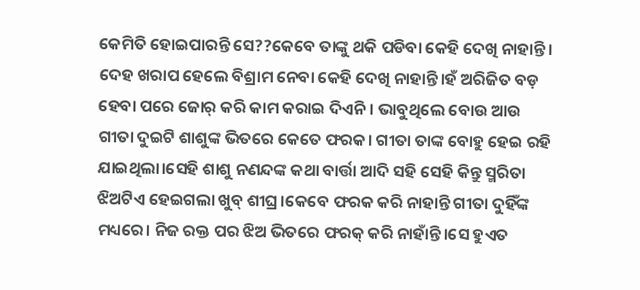କେମିତି ହୋଇପାରନ୍ତି ସେ??କେବେ ତାଙ୍କୁ ଥକି ପଡିବା କେହି ଦେଖି ନାହାନ୍ତି। ଦେହ ଖରାପ ହେଲେ ବିଶ୍ରାମ ନେବା କେହି ଦେଖି ନାହାନ୍ତି।ହଁ ଅରିଜିତ ବଡ଼ ହେବା ପରେ ଜୋର୍ କରି କାମ କରାଇ ଦିଏନି। ଭାବୁଥିଲେ ବୋଉ ଆଉ ଗୀତା ଦୁଇଟି ଶାଶୁଙ୍କ ଭିତରେ କେତେ ଫରକ। ଗୀତା ତାଙ୍କ ବୋହୁ ହେଇ ରହି ଯାଇଥିଲା।ସେହି ଶାଶୁ ନଣନ୍ଦଙ୍କ କଥା ବାର୍ତ୍ତା ଆଦି ସହି ସେହି କିନ୍ତୁ ସ୍ମରିତା ଝିଅଟିଏ ହେଇଗଲା ଖୁବ୍ ଶୀଘ୍ର।କେବେ ଫରକ କରି ନାହାନ୍ତି ଗୀତା ଦୁହିଁଙ୍କ ମଧ୍ୟରେ। ନିଜ ରକ୍ତ ପର ଝିଅ ଭିତରେ ଫରକ୍ କରି ନାହାଁନ୍ତି।ସେ ହୁଏତ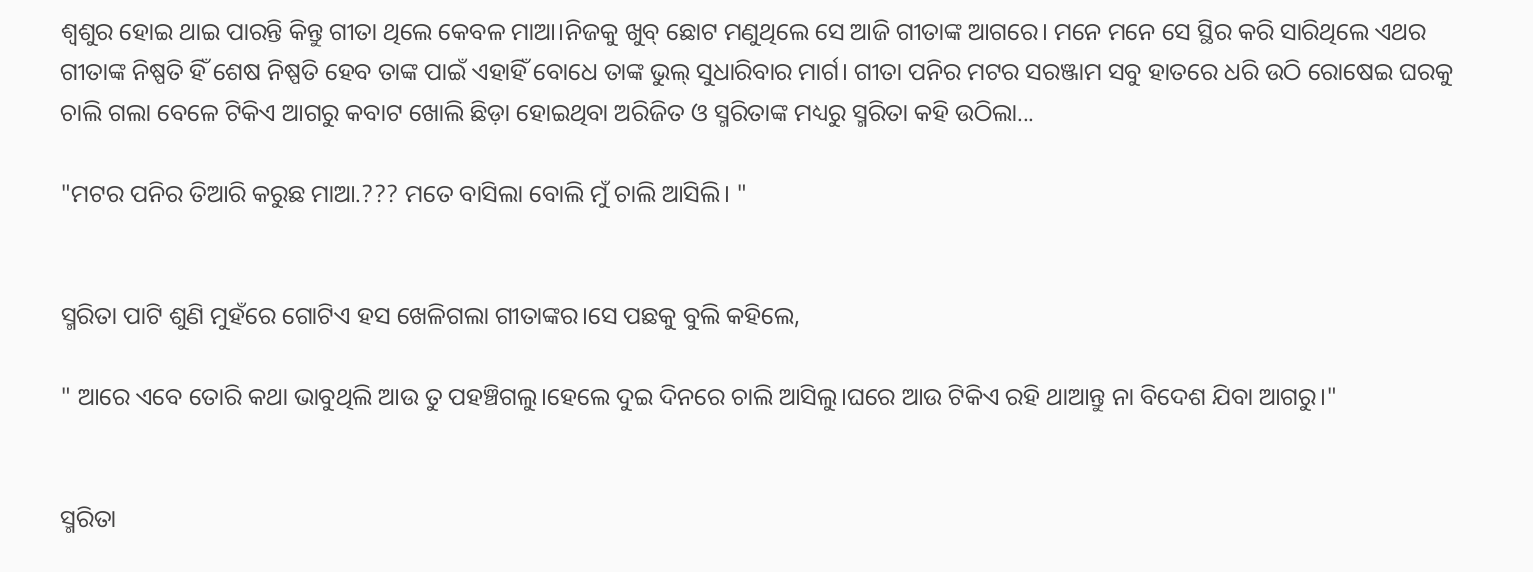ଶ୍ଵଶୁର ହୋଇ ଥାଇ ପାରନ୍ତି କିନ୍ତୁ ଗୀତା ଥିଲେ କେବଳ ମାଆ।ନିଜକୁ ଖୁବ୍ ଛୋଟ ମଣୁଥିଲେ ସେ ଆଜି ଗୀତାଙ୍କ ଆଗରେ। ମନେ ମନେ ସେ ସ୍ଥିର କରି ସାରିଥିଲେ ଏଥର ଗୀତାଙ୍କ ନିଷ୍ପତି ହିଁ ଶେଷ ନିଷ୍ପତି ହେବ ତାଙ୍କ ପାଇଁ ଏହାହିଁ ବୋଧେ ତାଙ୍କ ଭୁଲ୍ ସୁଧାରିବାର ମାର୍ଗ। ଗୀତା ପନିର ମଟର ସରଞ୍ଜାମ ସବୁ ହାତରେ ଧରି ଉଠି ରୋଷେଇ ଘରକୁ ଚାଲି ଗଲା ବେଳେ ଟିକିଏ ଆଗରୁ କବାଟ ଖୋଲି ଛିଡ଼ା ହୋଇଥିବା ଅରିଜିତ ଓ ସ୍ମରିତାଙ୍କ ମଧ୍ୟରୁ ସ୍ମରିତା କହି ଉଠିଲା...

"ମଟର ପନିର ତିଆରି କରୁଛ ମାଆ.??? ମତେ ବାସିଲା ବୋଲି ମୁଁ ଚାଲି ଆସିଲି। "


ସ୍ମରିତା ପାଟି ଶୁଣି ମୁହଁରେ ଗୋଟିଏ ହସ ଖେଳିଗଲା ଗୀତାଙ୍କର।ସେ ପଛକୁ ବୁଲି କହିଲେ,

" ଆରେ ଏବେ ତୋରି କଥା ଭାବୁଥିଲି ଆଉ ତୁ ପହଞ୍ଚିଗଲୁ।ହେଲେ ଦୁଇ ଦିନରେ ଚାଲି ଆସିଲୁ।ଘରେ ଆଉ ଟିକିଏ ରହି ଥାଆନ୍ତୁ ନା ବିଦେଶ ଯିବା ଆଗରୁ।"


ସ୍ମରିତା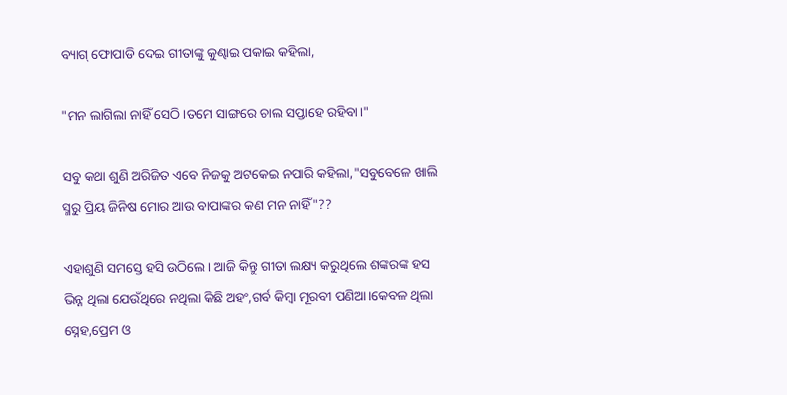ବ୍ୟାଗ୍ ଫୋପାଡି ଦେଇ ଗୀତାଙ୍କୁ କୁଣ୍ଢାଇ ପକାଇ କହିଲା,

"ମନ ଲାଗିଲା ନାହିଁ ସେଠି।ତମେ ସାଙ୍ଗରେ ଚାଲ ସପ୍ତାହେ ରହିବା।"

ସବୁ କଥା ଶୁଣି ଅରିଜିତ ଏବେ ନିଜକୁ ଅଟକେଇ ନପାରି କହିଲା,"ସବୁବେଳେ ଖାଲି ସ୍ମରୁ ପ୍ରିୟ ଜିନିଷ ମୋର ଆଉ ବାପାଙ୍କର କଣ ମନ ନାହିଁ"??

ଏହାଶୁଣି ସମସ୍ତେ ହସି ଉଠିଲେ। ଆଜି କିନ୍ତୁ ଗୀତା ଲକ୍ଷ୍ୟ କରୁଥିଲେ ଶଙ୍କରଙ୍କ ହସ ଭିନ୍ନ ଥିଲା ଯେଉଁଥିରେ ନଥିଲା କିଛି ଅହଂ,ଗର୍ବ କିମ୍ବା ମୂରବୀ ପଣିଆ।କେବଳ ଥିଲା ସ୍ନେହ,ପ୍ରେମ ଓ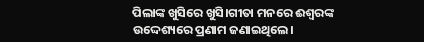ପିଲାଙ୍କ ଖୁସିରେ ଖୁସି।ଗୀତା ମନରେ ଈଶ୍ବରଙ୍କ ଉଦ୍ଦେଶ୍ୟରେ ପ୍ରଣାମ ଜଣାଇଥିଲେ।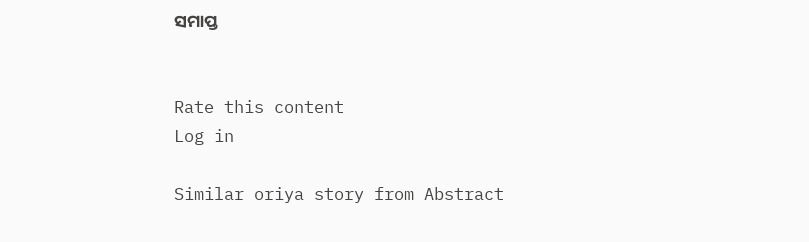ସମାପ୍ତ


Rate this content
Log in

Similar oriya story from Abstract